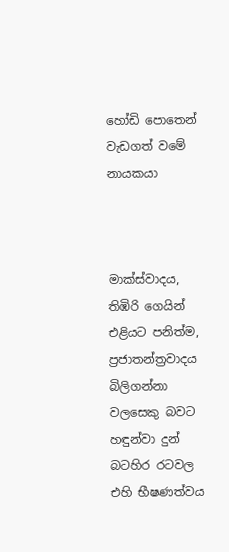හෝඩි පොතෙන් වැඩගත් වමේ නායකයා



මාක්ස්වාදය, තිඹිරි ගෙයින් එළියට පනිත්ම, ප්‍රජාතන්ත්‍රවාදය බිලිගන්නා වලසෙකු බවට හඳුන්වා දුන් බටහිර රටවල එහි භීෂණත්වය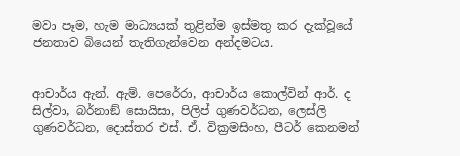මවා පෑම, හැම මාධ්‍යයක් තුළින්ම ඉස්මතු කර දැක්වූයේ ජනතාව බියෙන් තැතිගැන්වෙන අන්දමටය.


ආචාර්ය ඇන්. ඇම්. පෙරේරා, ආචාර්ය කොල්වින් ආර්. ද සිල්වා, බර්නාඞ් සොයිසා, පිලිප් ගුණවර්ධන, ලෙස්ලි ගුණවර්ධන, දොස්තර එස්. ඒ. වික්‍රමසිංහ, පීටර් කෙනමන්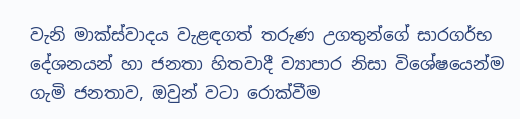වැනි මාක්ස්වාදය වැළඳගත් තරුණ උගතුන්ගේ සාරගර්භ දේශනයන් හා ජනතා හිතවාදී ව්‍යාපාර නිසා විශේෂයෙන්ම ගැමි ජනතාව, ඔවුන් වටා රොක්වීම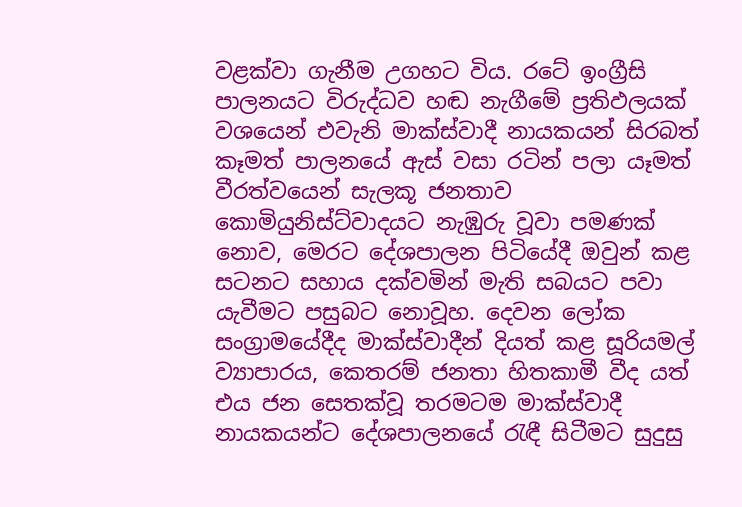වළක්වා ගැනීම උගහට විය. රටේ ඉංග්‍රීසි පාලනයට විරුද්ධව හඬ නැගීමේ ප්‍රතිඵලයක් වශයෙන් එවැනි මාක්ස්වාදී නායකයන් සිරබත් කෑමත් පාලනයේ ඇස් වසා රටින් පලා යෑමත් වීරත්වයෙන් සැලකූ ජනතාව කොමියුනිස්ට්වාදයට නැඹුරු වූවා පමණක් නොව, මෙරට දේශපාලන පිටියේදී ඔවුන් කළ සටනට සහාය දක්වමින් මැති සබයට පවා යැවීමට පසුබට නොවූහ. දෙවන ලෝක සංග්‍රාමයේදීද මාක්ස්වාදීන් දියත් කළ සූරියමල් ව්‍යාපාරය, කෙතරම් ජනතා හිතකාමී වීද යත් එය ජන සෙතක්වූ තරමටම මාක්ස්වාදී නායකයන්ට දේශපාලනයේ රැඳී සිටීමට සුදුසු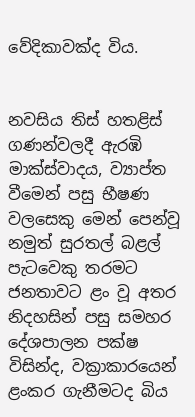වේදිකාවක්ද විය.


නවසිය තිස් හතළිස් ගණන්වලදී ඇරඹි මාක්ස්වාදය, ව්‍යාප්ත වීමෙන් පසු භීෂණ වලසෙකු මෙන් පෙන්වූ නමුත් සුරතල් බළල් පැටවෙකු තරමට ජනතාවට ළං වූ අතර නිදහසින් පසු සමහර දේශපාලන පක්ෂ විසින්ද, වක්‍රාකාරයෙන් ළංකර ගැනීමටද බිය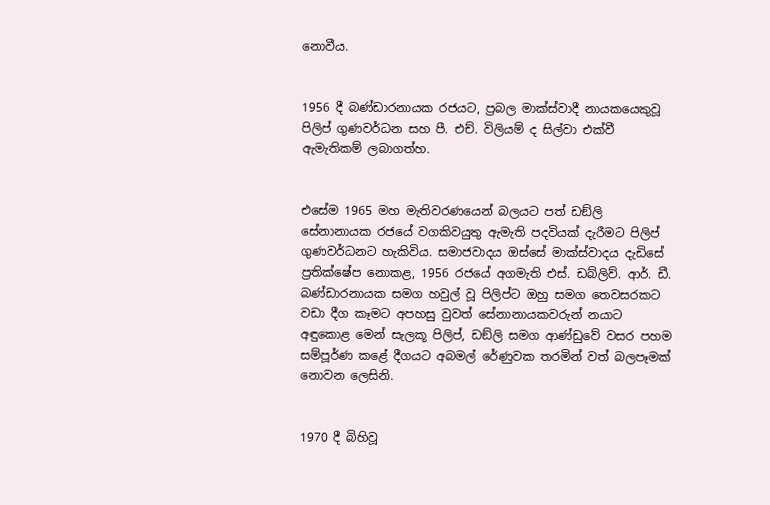නොවීය.


1956 දී බණ්ඩාරනායක රජයට, ප්‍රබල මාක්ස්වාදී නායකයෙකුවූ පිලිප් ගුණවර්ධන සහ පී. එච්. විලියම් ද සිල්වා එක්වී ඇමැතිකම් ලබාගත්හ.


එසේම 1965 මහ මැතිවරණයෙන් බලයට පත් ඩඞ්ලි සේනානායක රජයේ වගකිවයුතු ඇමැති පදවියක් දැරීමට පිලිප් ගුණවර්ධනට හැකිවිය. සමාජවාදය ඔස්සේ මාක්ස්වාදය දැඩිසේ ප්‍රතික්ෂේප නොකළ, 1956 රජයේ අගමැති එස්. ඩබ්ලිව්. ආර්. ඩී. බණ්ඩාරනායක සමග හවුල් වූ පිලිප්ට ඔහු සමග තෙවසරකට වඩා දීග කෑමට අපහසු වුවත් සේනානායකවරුන් නයාට අඳුකොළ මෙන් සැලකූ පිලිප්, ඩඞ්ලි සමග ආණ්ඩුවේ වසර පහම සම්පූර්ණ කළේ දීගයට අබමල් රේණුවක තරමින් වත් බලපෑමක් නොවන ලෙසිනි.


1970 දී බිහිවූ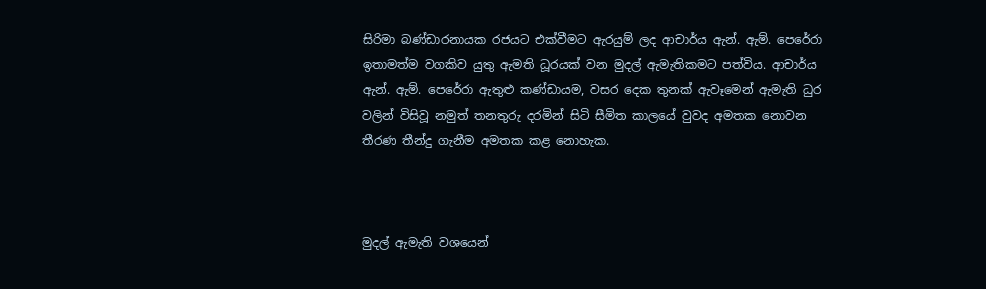සිරිමා බණ්ඩාරනායක රජයට එක්වීමට ඇරයුම් ලද ආචාර්ය ඇන්. ඇම්. පෙරේරා ඉතාමත්ම වගකිව යුතු ඇමති ධූරයක් වන මුදල් ඇමැතිකමට පත්විය. ආචාර්ය ඇන්. ඇම්. පෙරේරා ඇතුළු කණ්ඩායම, වසර දෙක තුනක් ඇවෑමෙන් ඇමැති ධුර වලින් විසිවූ නමුත් තනතුරු දරමින් සිටි සීමිත කාලයේ වුවද අමතක නොවන තීරණ තීන්දු ගැනීම අමතක කළ නොහැක.



මුදල් ඇමැති වශයෙන්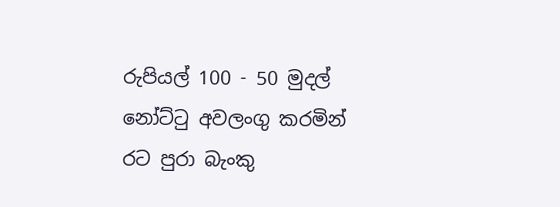රුපියල් 100 - 50 මුදල් නෝට්ටු අවලංගු කරමින් රට පුරා බැංකු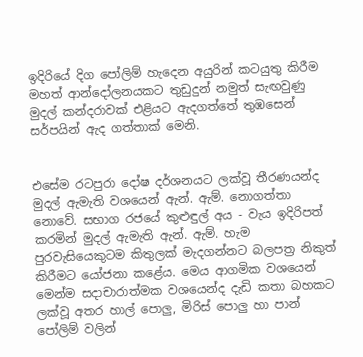ඉදිරියේ දිග පෝලිම් හැදෙන අයුරින් කටයුතු කිරීම මහත් ආන්දෝලනයකට තුඩුදුන් නමුත් සැඟවුණු මුදල් කන්දරාවක් එළියට ඇදගත්තේ තුඹසෙන් සර්පයින් ඇද ගත්තාක් මෙනි.


එසේම රටපුරා දෝෂ දර්ශනයට ලක්වූ තීරණයන්ද මුදල් ඇමැති වශයෙන් ඇන්. ඇම්. නොගත්තා නොවේ. සභාග රජයේ කුළුඳුල් අය - වැය ඉදිරිපත් කරමින් මුදල් ඇමැති ඇන්. ඇම්. හැම පුරවැසියෙකුටම කිතුලක් මැදගන්නට බලපත්‍ර නිකුත් කිරීමට යෝජනා කළේය. මෙය ආගමික වශයෙන් මෙන්ම සදාචාරාත්මක වශයෙන්ද දැඩි කතා බහකට ලක්වූ අතර හාල් පොලු, මිරිස් පොලු හා පාන් පෝලිම් වලින්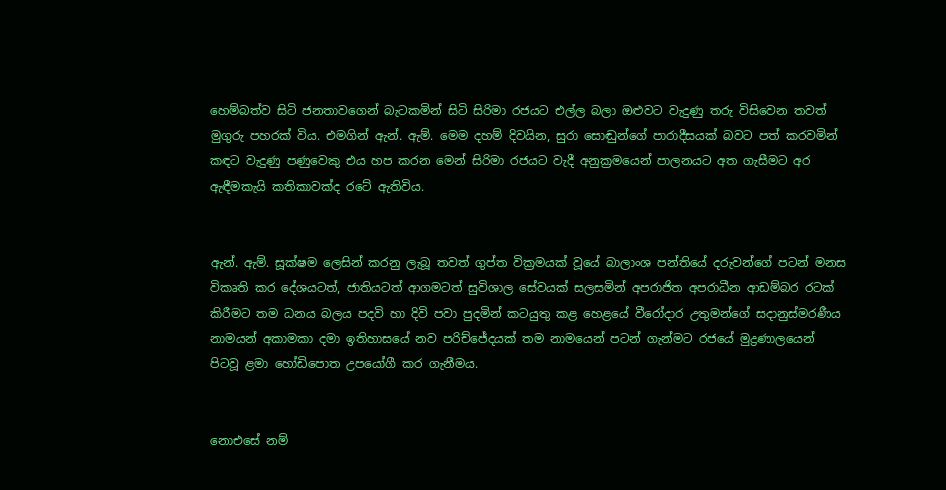හෙම්බත්ව සිටි ජනතාවගෙන් බැටකමින් සිටි සිරිමා රජයට එල්ල බලා ඔළුවට වැදුණු තරු විසිවෙන තවත් මුගුරු පහරක් විය. එමගින් ඇන්. ඇම්. මෙම දහම් දිවයින, සුරා සොඬුන්ගේ පාරාදීසයක් බවට පත් කරවමින් කඳට වැදුණු පණුවෙකු එය හප කරන මෙන් සිරිමා රජයට වැදී අනුක්‍රමයෙන් පාලනයට අත ගැසීමට අර ඇඳීමකැයි කතිකාවක්ද රටේ ඇතිවිය.


ඇන්. ඇම්. සූක්ෂම ලෙසින් කරනු ලැබූ තවත් ගුප්ත වික්‍රමයක් වූයේ බාලාංශ පන්තියේ දරුවන්ගේ පටන් මනස විකෘති කර දේශයටත්, ජාතියටත් ආගමටත් සුවිශාල සේවයක් සලසමින් අපරාජිත අපරාධීන ආඩම්බර රටක් කිරීමට තම ධනය බලය පදවි හා දිවි පවා පුදමින් කටයුතු කළ හෙළයේ වීරෝදාර උතුමන්ගේ සදානුස්මරණීය නාමයන් අකාමකා දමා ඉතිහාසයේ නව පරිච්ජේදයක් තම නාමයෙන් පටන් ගැන්මට රජයේ මුද්‍රණාලයෙන් පිටවූ ළමා හෝඩිපොත උපයෝගී කර ගැනීමය.


නොඑසේ නම්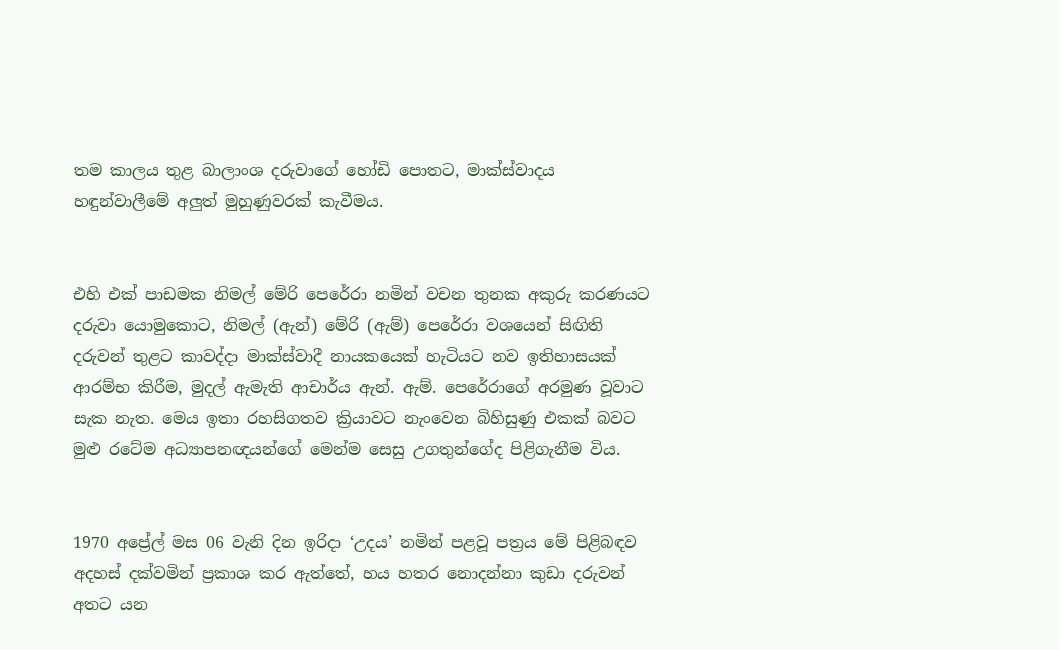තම කාලය තුළ බාලාංශ දරුවාගේ හෝඩි පොතට, මාක්ස්වාදය හඳුන්වාලීමේ අලුත් මුහුණුවරක් කැවීමය.


එහි එක් පාඩමක නිමල් මේරි පෙරේරා නමින් වචන තුනක අකුරු කරණයට දරුවා යොමුකොට, නිමල් (ඇන්) මේරි (ඇම්) පෙරේරා වශයෙන් සිඟිති දරුවන් තුළට කාවද්දා මාක්ස්වාදී නායකයෙක් හැටියට නව ඉතිහාසයක් ආරම්භ කිරීම, මුදල් ඇමැති ආචාර්ය ඇන්. ඇම්. පෙරේරාගේ අරමුණ වූවාට සැක නැත. මෙය ඉතා රහසිගතව ක්‍රියාවට නැංවෙන බිහිසුණු එකක් බවට මුළු රටේම අධ්‍යාපනඥයන්ගේ මෙන්ම සෙසු උගතුන්ගේද පිළිගැනීම විය.


1970 අප්‍රේල් මස 06 වැනි දින ඉරිදා ‘උදය’ නමින් පළවූ පත්‍රය මේ පිළිබඳව අදහස් දක්වමින් ප්‍රකාශ කර ඇත්තේ, හය හතර නොදන්නා කුඩා දරුවන් අතට යන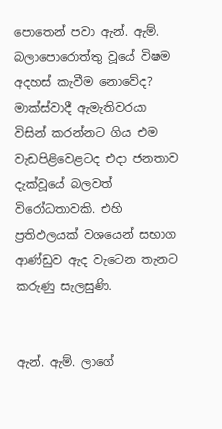පොතෙන් පවා ඇන්. ඇම්. බලාපොරොත්තු වූයේ විෂම අදහස් කැවීම නොවේද? මාක්ස්වාදී ඇමැතිවරයා විසින් කරන්නට ගිය එම වැඩපිළිවෙළටද එදා ජනතාව දැක්වූයේ බලවත් විරෝධතාවකි. එහි ප්‍රතිඵලයක් වශයෙන් සභාග ආණ්ඩුව ඇද වැටෙන තැනට කරුණු සැලසුණි.


ඇන්. ඇම්. ලාගේ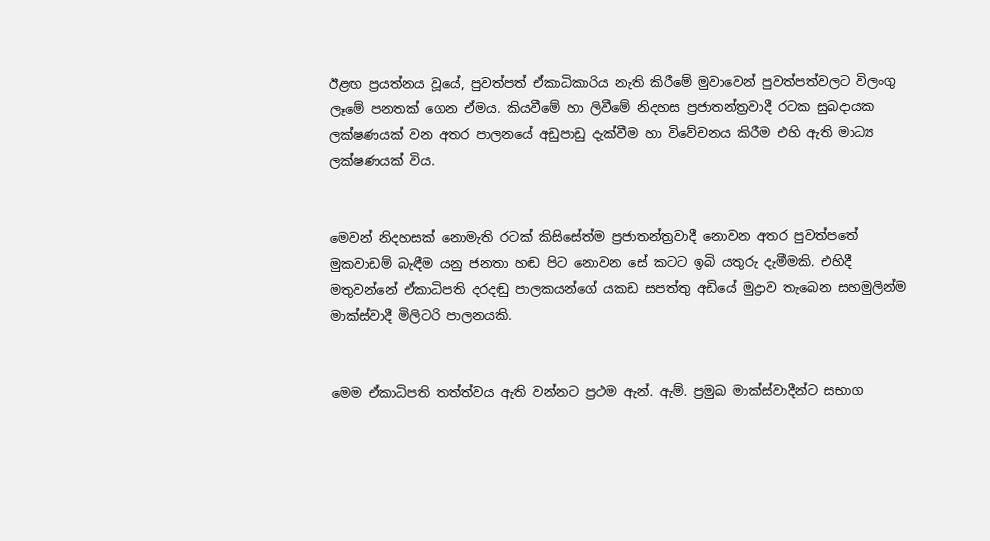ඊළඟ ප්‍රයත්නය වූයේ, පුවත්පත් ඒකාධිකාරිය නැති කිරීමේ මුවාවෙන් පුවත්පත්වලට විලංගු ලෑමේ පනතක් ගෙන ඒමය. කියවීමේ හා ලිවීමේ නිදහස ප්‍රජාතන්ත්‍රවාදී රටක සුබදායක ලක්ෂණයක් වන අතර පාලනයේ අඩුපාඩු දැක්වීම හා විවේචනය කිරීම එහි ඇති මාධ්‍ය ලක්ෂණයක් විය.


මෙවන් නිදහසක් නොමැති රටක් කිසිසේත්ම ප්‍රජාතන්ත්‍රවාදී නොවන අතර පුවත්පතේ මුකවාඩම් බැඳීම යනු ජනතා හඬ පිට නොවන සේ කටට ඉබි යතුරු දැමීමකි. එහිදී මතුවන්නේ ඒකාධිපති දරදඬු පාලකයන්ගේ යකඩ සපත්තු අඩියේ මුද්‍රාව තැබෙන සහමුලින්ම මාක්ස්වාදී මිලිටරි පාලනයකි.


මෙම ඒකාධිපති තත්ත්වය ඇති වන්නට ප්‍රථම ඇන්. ඇම්. ප්‍රමුඛ මාක්ස්වාදීන්ට සභාග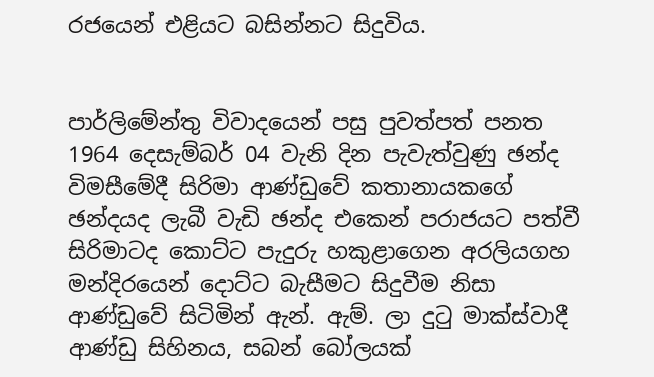රජයෙන් එළියට බසින්නට සිදුවිය.


පාර්ලිමේන්තු විවාදයෙන් පසු පුවත්පත් පනත 1964 දෙසැම්බර් 04 වැනි දින පැවැත්වුණු ඡන්ද විමසීමේදී සිරිමා ආණ්ඩුවේ කතානායකගේ ඡන්දයද ලැබී වැඩි ඡන්ද එකෙන් පරාජයට පත්වී සිරිමාටද කොට්ට පැදුරු හකුළාගෙන අරලියගහ මන්දිරයෙන් දොට්ට බැසීමට සිදුවීම නිසා ආණ්ඩුවේ සිටිමින් ඇන්. ඇම්. ලා දුටු මාක්ස්වාදී ආණ්ඩු සිහිනය, සබන් බෝලයක්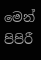මෙන් පිපිරී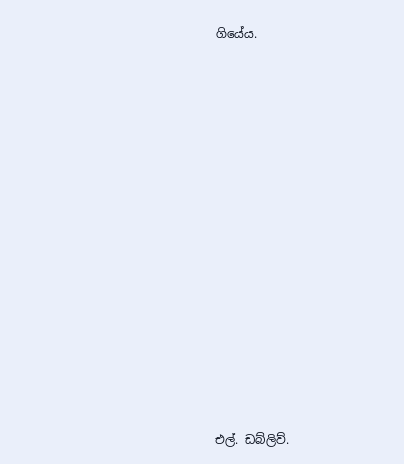ගියේය.















එල්. ඩබ්ලිව්.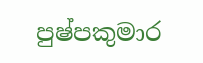පුෂ්පකුමාර